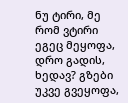ნუ ტირი, მე რომ ვტირი ეგეც მეყოფა,
დრო გადის, ხედავ? გზები უკვე გვეყოფა,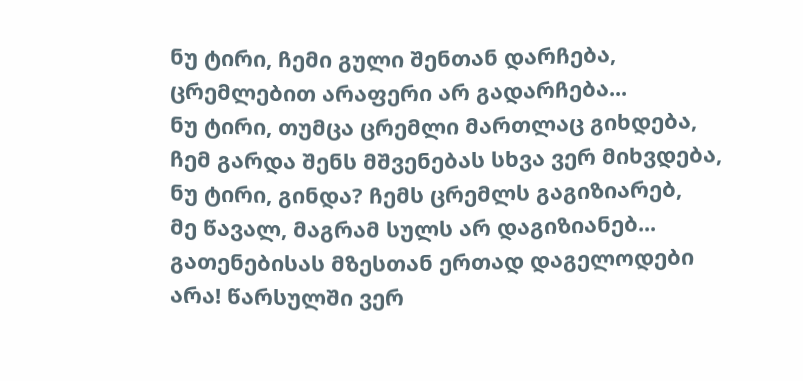ნუ ტირი, ჩემი გული შენთან დარჩება,
ცრემლებით არაფერი არ გადარჩება...
ნუ ტირი, თუმცა ცრემლი მართლაც გიხდება,
ჩემ გარდა შენს მშვენებას სხვა ვერ მიხვდება,
ნუ ტირი, გინდა? ჩემს ცრემლს გაგიზიარებ,
მე წავალ, მაგრამ სულს არ დაგიზიანებ...
გათენებისას მზესთან ერთად დაგელოდები
არა! წარსულში ვერ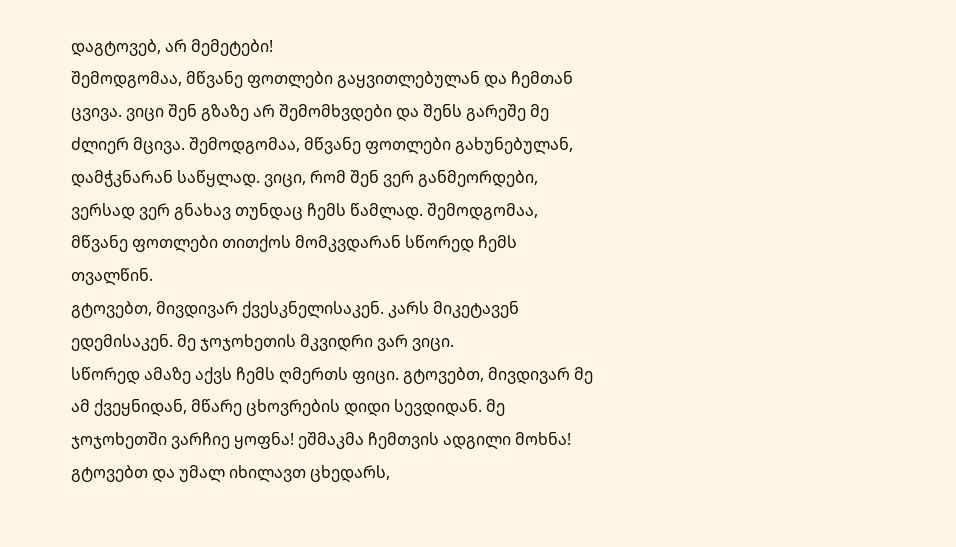დაგტოვებ, არ მემეტები!
შემოდგომაა, მწვანე ფოთლები გაყვითლებულან და ჩემთან ცვივა. ვიცი შენ გზაზე არ შემომხვდები და შენს გარეშე მე ძლიერ მცივა. შემოდგომაა, მწვანე ფოთლები გახუნებულან, დამჭკნარან საწყლად. ვიცი, რომ შენ ვერ განმეორდები, ვერსად ვერ გნახავ თუნდაც ჩემს წამლად. შემოდგომაა, მწვანე ფოთლები თითქოს მომკვდარან სწორედ ჩემს თვალწინ.
გტოვებთ, მივდივარ ქვესკნელისაკენ. კარს მიკეტავენ ედემისაკენ. მე ჯოჯოხეთის მკვიდრი ვარ ვიცი.
სწორედ ამაზე აქვს ჩემს ღმერთს ფიცი. გტოვებთ, მივდივარ მე ამ ქვეყნიდან, მწარე ცხოვრების დიდი სევდიდან. მე ჯოჯოხეთში ვარჩიე ყოფნა! ეშმაკმა ჩემთვის ადგილი მოხნა! გტოვებთ და უმალ იხილავთ ცხედარს,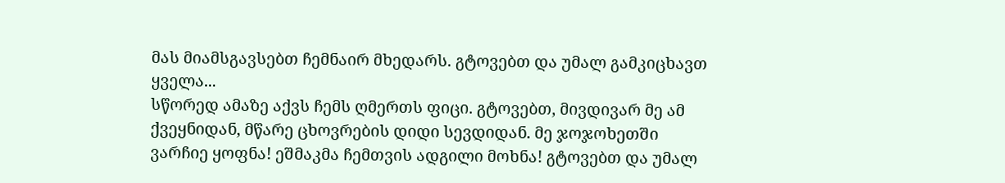მას მიამსგავსებთ ჩემნაირ მხედარს. გტოვებთ და უმალ გამკიცხავთ ყველა...
სწორედ ამაზე აქვს ჩემს ღმერთს ფიცი. გტოვებთ, მივდივარ მე ამ ქვეყნიდან, მწარე ცხოვრების დიდი სევდიდან. მე ჯოჯოხეთში ვარჩიე ყოფნა! ეშმაკმა ჩემთვის ადგილი მოხნა! გტოვებთ და უმალ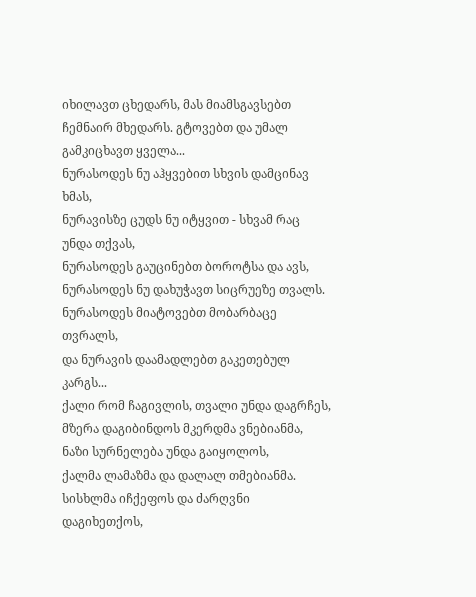იხილავთ ცხედარს, მას მიამსგავსებთ ჩემნაირ მხედარს. გტოვებთ და უმალ გამკიცხავთ ყველა...
ნურასოდეს ნუ აჰყვებით სხვის დამცინავ ხმას,
ნურავისზე ცუდს ნუ იტყვით - სხვამ რაც უნდა თქვას,
ნურასოდეს გაუცინებთ ბოროტსა და ავს,
ნურასოდეს ნუ დახუჭავთ სიცრუეზე თვალს.
ნურასოდეს მიატოვებთ მობარბაცე თვრალს,
და ნურავის დაამადლებთ გაკეთებულ კარგს...
ქალი რომ ჩაგივლის, თვალი უნდა დაგრჩეს,
მზერა დაგიბინდოს მკერდმა ვნებიანმა,
ნაზი სურნელება უნდა გაიყოლოს,
ქალმა ლამაზმა და დალალ თმებიანმა.
სისხლმა იჩქეფოს და ძარღვნი დაგიხეთქოს,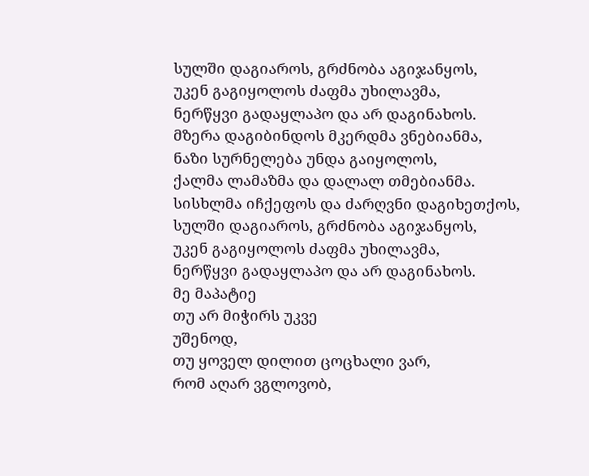სულში დაგიაროს, გრძნობა აგიჯანყოს,
უკენ გაგიყოლოს ძაფმა უხილავმა,
ნერწყვი გადაყლაპო და არ დაგინახოს.
მზერა დაგიბინდოს მკერდმა ვნებიანმა,
ნაზი სურნელება უნდა გაიყოლოს,
ქალმა ლამაზმა და დალალ თმებიანმა.
სისხლმა იჩქეფოს და ძარღვნი დაგიხეთქოს,
სულში დაგიაროს, გრძნობა აგიჯანყოს,
უკენ გაგიყოლოს ძაფმა უხილავმა,
ნერწყვი გადაყლაპო და არ დაგინახოს.
მე მაპატიე
თუ არ მიჭირს უკვე
უშენოდ,
თუ ყოველ დილით ცოცხალი ვარ,
რომ აღარ ვგლოვობ,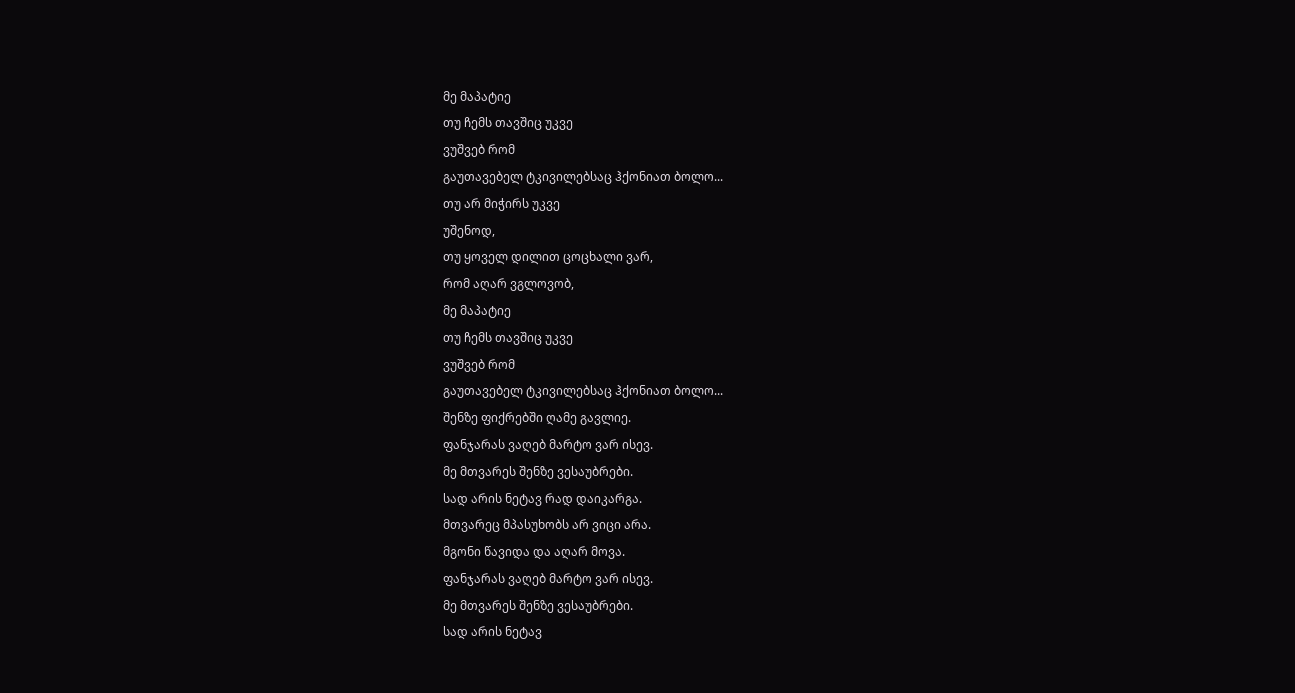მე მაპატიე
თუ ჩემს თავშიც უკვე
ვუშვებ რომ
გაუთავებელ ტკივილებსაც ჰქონიათ ბოლო...
თუ არ მიჭირს უკვე
უშენოდ,
თუ ყოველ დილით ცოცხალი ვარ,
რომ აღარ ვგლოვობ,
მე მაპატიე
თუ ჩემს თავშიც უკვე
ვუშვებ რომ
გაუთავებელ ტკივილებსაც ჰქონიათ ბოლო...
შენზე ფიქრებში ღამე გავლიე.
ფანჯარას ვაღებ მარტო ვარ ისევ.
მე მთვარეს შენზე ვესაუბრები.
სად არის ნეტავ რად დაიკარგა.
მთვარეც მპასუხობს არ ვიცი არა.
მგონი წავიდა და აღარ მოვა.
ფანჯარას ვაღებ მარტო ვარ ისევ.
მე მთვარეს შენზე ვესაუბრები.
სად არის ნეტავ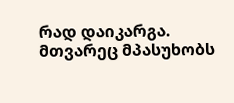რად დაიკარგა.
მთვარეც მპასუხობს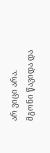არ ვიცი არა.
მგონი წავიდა და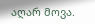აღარ მოვა.